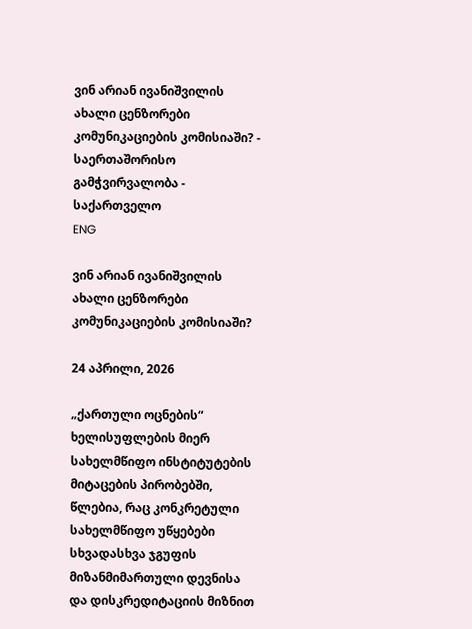ვინ არიან ივანიშვილის ახალი ცენზორები კომუნიკაციების კომისიაში? - საერთაშორისო გამჭვირვალობა - საქართველო
ENG

ვინ არიან ივანიშვილის ახალი ცენზორები კომუნიკაციების კომისიაში?

24 აპრილი, 2026

„ქართული ოცნების“ ხელისუფლების მიერ სახელმწიფო ინსტიტუტების მიტაცების პირობებში, წლებია, რაც კონკრეტული სახელმწიფო უწყებები სხვადასხვა ჯგუფის მიზანმიმართული დევნისა და დისკრედიტაციის მიზნით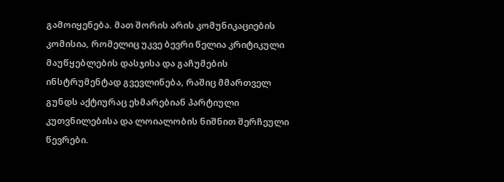გამოიყენება. მათ შორის არის კომუნიკაციების კომისია, რომელიც უკვე ბევრი წელია კრიტიკული მაუწყებლების დასჯისა და გაჩუმების ინსტრუმენტად გვევლინება, რაშიც მმართველ გუნდს აქტიურაც ეხმარებიან პარტიული კუთვნილებისა და ლოიალობის ნიშნით შერჩეული წევრები.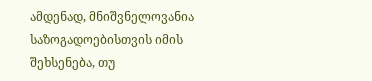ამდენად, მნიშვნელოვანია საზოგადოებისთვის იმის შეხსენება, თუ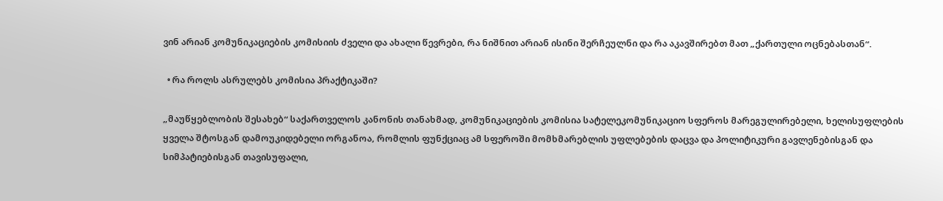ვინ არიან კომუნიკაციების კომისიის ძველი და ახალი წევრები, რა ნიშნით არიან ისინი შერჩეულნი და რა აკავშირებთ მათ „ქართული ოცნებასთან“.

  • რა როლს ასრულებს კომისია პრაქტიკაში?

„მაუწყებლობის შესახებ“ საქართველოს კანონის თანახმად, კომუნიკაციების კომისია სატელეკომუნიკაციო სფეროს მარეგულირებელი, ხელისუფლების ყველა შტოსგან დამოუკიდებელი ორგანოა, რომლის ფუნქციაც ამ სფეროში მომხმარებლის უფლებების დაცვა და პოლიტიკური გავლენებისგან და სიმპატიებისგან თავისუფალი,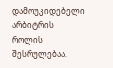დამოუკიდებელი არბიტრის როლის შესრულებაა.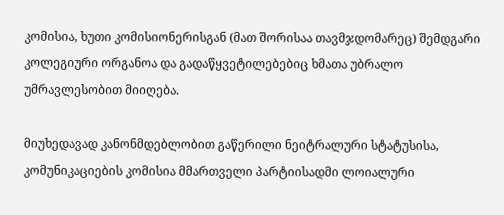კომისია, ხუთი კომისიონერისგან (მათ შორისაა თავმჯდომარეც) შემდგარი კოლეგიური ორგანოა და გადაწყვეტილებებიც ხმათა უბრალო უმრავლესობით მიიღება.

მიუხედავად კანონმდებლობით გაწერილი ნეიტრალური სტატუსისა, კომუნიკაციების კომისია მმართველი პარტიისადმი ლოიალური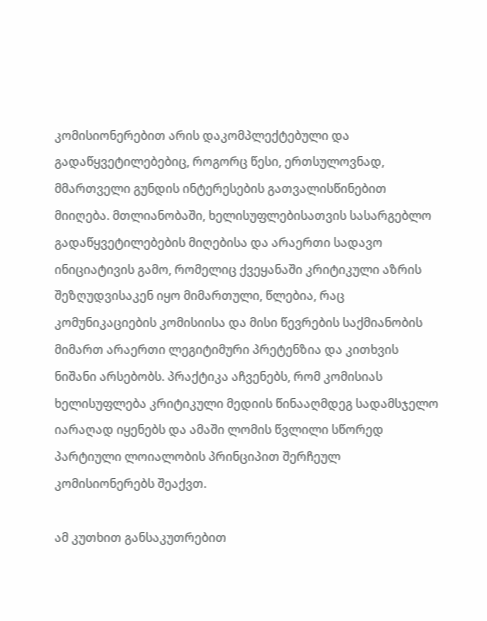კომისიონერებით არის დაკომპლექტებული და გადაწყვეტილებებიც, როგორც წესი, ერთსულოვნად, მმართველი გუნდის ინტერესების გათვალისწინებით მიიღება. მთლიანობაში, ხელისუფლებისათვის სასარგებლო გადაწყვეტილებების მიღებისა და არაერთი სადავო ინიციატივის გამო, რომელიც ქვეყანაში კრიტიკული აზრის შეზღუდვისაკენ იყო მიმართული, წლებია, რაც კომუნიკაციების კომისიისა და მისი წევრების საქმიანობის მიმართ არაერთი ლეგიტიმური პრეტენზია და კითხვის ნიშანი არსებობს. პრაქტიკა აჩვენებს, რომ კომისიას ხელისუფლება კრიტიკული მედიის წინააღმდეგ სადამსჯელო იარაღად იყენებს და ამაში ლომის წვლილი სწორედ პარტიული ლოიალობის პრინციპით შერჩეულ კომისიონერებს შეაქვთ.

ამ კუთხით განსაკუთრებით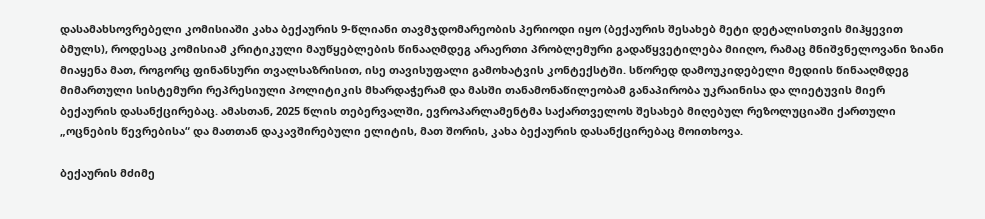დასამახსოვრებელი კომისიაში კახა ბექაურის 9-წლიანი თავმჯდომარეობის პერიოდი იყო (ბექაურის შესახებ მეტი დეტალისთვის მიჰყევით ბმულს), როდესაც კომისიამ კრიტიკული მაუწყებლების წინააღმდეგ არაერთი პრობლემური გადაწყვეტილება მიიღო, რამაც მნიშვნელოვანი ზიანი მიაყენა მათ, როგორც ფინანსური თვალსაზრისით, ისე თავისუფალი გამოხატვის კონტექსტში. სწორედ დამოუკიდებელი მედიის წინააღმდეგ მიმართული სისტემური რეპრესიული პოლიტიკის მხარდაჭერამ და მასში თანამონაწილეობამ განაპირობა უკრაინისა და ლიეტუვის მიერ ბექაურის დასანქცირებაც. ამასთან, 2025 წლის თებერვალში, ევროპარლამენტმა საქართველოს შესახებ მიღებულ რეზოლუციაში ქართული „ოცნების წევრებისა“ და მათთან დაკავშირებული ელიტის, მათ შორის, კახა ბექაურის დასანქცირებაც მოითხოვა.

ბექაურის მძიმე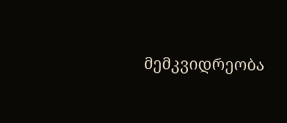მემკვიდრეობა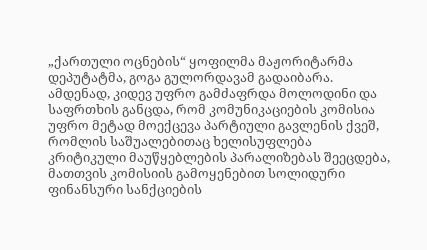„ქართული ოცნების“ ყოფილმა მაჟორიტარმა დეპუტატმა, გოგა გულორდავამ გადაიბარა. ამდენად, კიდევ უფრო გამძაფრდა მოლოდინი და საფრთხის განცდა, რომ კომუნიკაციების კომისია უფრო მეტად მოექცევა პარტიული გავლენის ქვეშ, რომლის საშუალებითაც ხელისუფლება კრიტიკული მაუწყებლების პარალიზებას შეეცდება, მათთვის კომისიის გამოყენებით სოლიდური ფინანსური სანქციების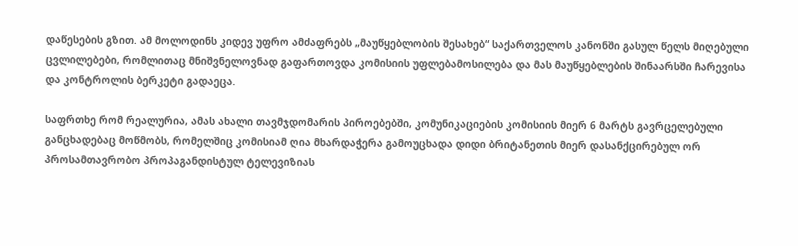დაწესების გზით. ამ მოლოდინს კიდევ უფრო ამძაფრებს „მაუწყებლობის შესახებ“ საქართველოს კანონში გასულ წელს მიღებული ცვლილებები, რომლითაც მნიშვნელოვნად გაფართოვდა კომისიის უფლებამოსილება და მას მაუწყებლების შინაარსში ჩარევისა და კონტროლის ბერკეტი გადაეცა.

საფრთხე რომ რეალურია, ამას ახალი თავმჯდომარის პიროებებში, კომუნიკაციების კომისიის მიერ 6 მარტს გავრცელებული განცხადებაც მოწმობს, რომელშიც კომისიამ ღია მხარდაჭერა გამოუცხადა დიდი ბრიტანეთის მიერ დასანქცირებულ ორ პროსამთავრობო პროპაგანდისტულ ტელევიზიას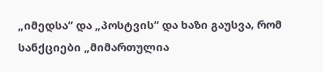„იმედსა“ და „პოსტვის“ და ხაზი გაუსვა, რომ სანქციები „მიმართულია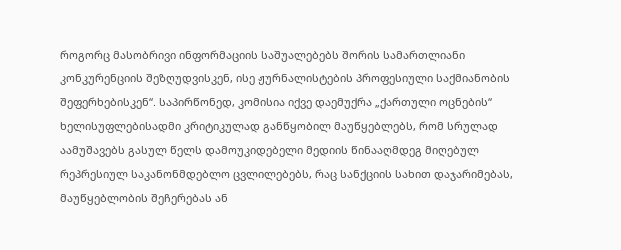როგორც მასობრივი ინფორმაციის საშუალებებს შორის სამართლიანი კონკურენციის შეზღუდვისკენ, ისე ჟურნალისტების პროფესიული საქმიანობის შეფერხებისკენ“. საპირწონედ, კომისია იქვე დაემუქრა „ქართული ოცნების“ ხელისუფლებისადმი კრიტიკულად განწყობილ მაუწყებლებს, რომ სრულად აამუშავებს გასულ წელს დამოუკიდებელი მედიის წინააღმდეგ მიღებულ რეპრესიულ საკანონმდებლო ცვლილებებს, რაც სანქციის სახით დაჯარიმებას, მაუწყებლობის შეჩერებას ან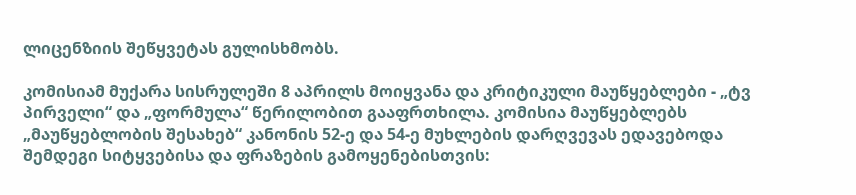ლიცენზიის შეწყვეტას გულისხმობს.

კომისიამ მუქარა სისრულეში 8 აპრილს მოიყვანა და კრიტიკული მაუწყებლები - „ტვ პირველი“ და „ფორმულა“ წერილობით გააფრთხილა. კომისია მაუწყებლებს „მაუწყებლობის შესახებ“ კანონის 52-ე და 54-ე მუხლების დარღვევას ედავებოდა შემდეგი სიტყვებისა და ფრაზების გამოყენებისთვის: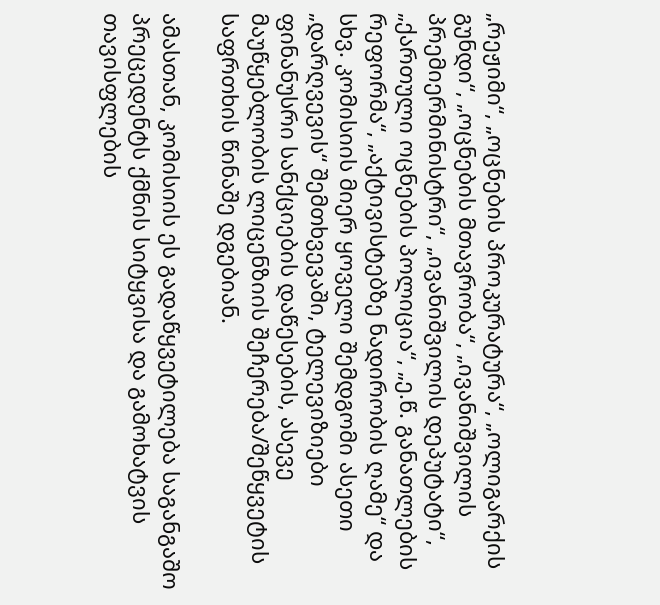„რეჟიმი“, „ოცნების პროკურატურა“, „ოლიგარქის გუნდი“, „ოცნების მთავრობა“, „ივანიშვილის პრემიერმინისტრი“, „ივანიშვილის დეპუტატი“, „ქართული ოცნების პოლიცია“, „ე.წ. განათლების რეფორმა“, „აქტივისტებზე ნადირობის ღამე“ და სხვ. კომისიის მიერ ყოველი შემდგომი ასეთი „დარღვევის“ შემთხვევაში, ტელევიზიები ფინანუსრი სანქციების დაწესების, ასევე მაუწყებლობის ლიცენზიის შეჩერება/შეწყვეტის საფრთხის წინაშე დგებიან.

ამასთან, კომისიის ეს გადაწყვეტილება საგანგაშო პრეცედენტს ქმნის სიტყვისა და გამოხატვის თავისფლების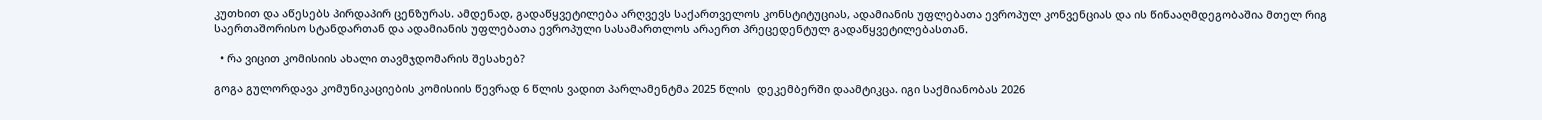კუთხით და აწესებს პირდაპირ ცენზურას. ამდენად, გადაწყვეტილება არღვევს საქართველოს კონსტიტუციას, ადამიანის უფლებათა ევროპულ კონვენციას და ის წინააღმდეგობაშია მთელ რიგ საერთაშორისო სტანდართან და ადამიანის უფლებათა ევროპული სასამართლოს არაერთ პრეცედენტულ გადაწყვეტილებასთან.

  • რა ვიცით კომისიის ახალი თავმჯდომარის შესახებ?

გოგა გულორდავა კომუნიკაციების კომისიის წევრად 6 წლის ვადით პარლამენტმა 2025 წლის  დეკემბერში დაამტიკცა. იგი საქმიანობას 2026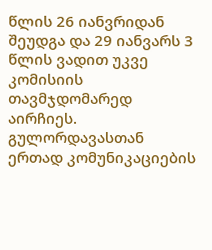წლის 26 იანვრიდან შეუდგა და 29 იანვარს 3 წლის ვადით უკვე კომისიის თავმჯდომარედ აირჩიეს. გულორდავასთან ერთად კომუნიკაციების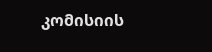კომისიის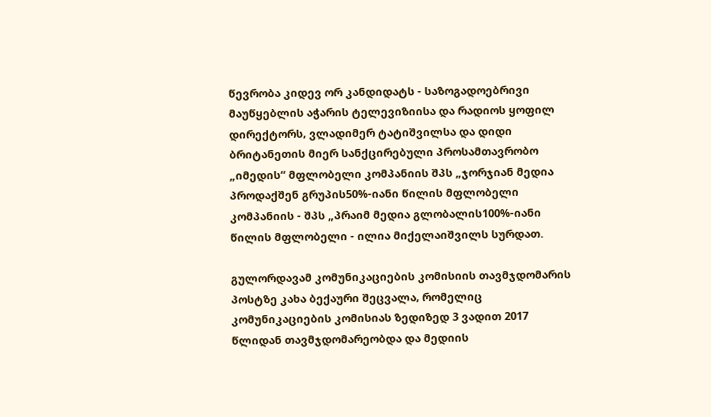წევრობა კიდევ ორ კანდიდატს - საზოგადოებრივი მაუწყებლის აჭარის ტელევიზიისა და რადიოს ყოფილ დირექტორს, ვლადიმერ ტატიშვილსა და დიდი ბრიტანეთის მიერ სანქცირებული პროსამთავრობო „იმედის“ მფლობელი კომპანიის შპს „ჯორჯიან მედია პროდაქშენ გრუპის50%-იანი წილის მფლობელი კომპანიის - შპს „პრაიმ მედია გლობალის100%-იანი წილის მფლობელი - ილია მიქელაიშვილს სურდათ.

გულორდავამ კომუნიკაციების კომისიის თავმჯდომარის პოსტზე კახა ბექაური შეცვალა, რომელიც კომუნიკაციების კომისიას ზედიზედ 3 ვადით 2017 წლიდან თავმჯდომარეობდა და მედიის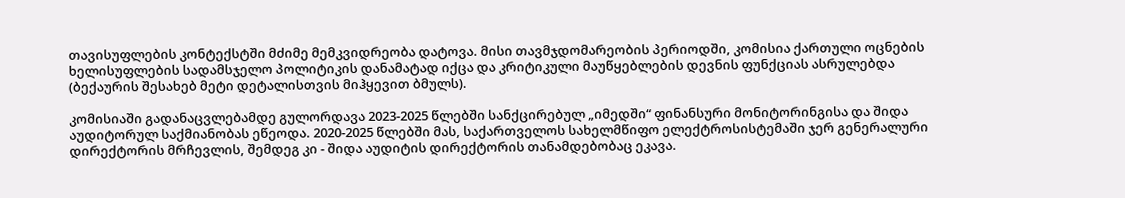თავისუფლების კონტექსტში მძიმე მემკვიდრეობა დატოვა. მისი თავმჯდომარეობის პერიოდში, კომისია ქართული ოცნების ხელისუფლების სადამსჯელო პოლიტიკის დანამატად იქცა და კრიტიკული მაუწყებლების დევნის ფუნქციას ასრულებდა (ბექაურის შესახებ მეტი დეტალისთვის მიჰყევით ბმულს).

კომისიაში გადანაცვლებამდე გულორდავა 2023-2025 წლებში სანქცირებულ „იმედში“ ფინანსური მონიტორინგისა და შიდა აუდიტორულ საქმიანობას ეწეოდა. 2020-2025 წლებში მას, საქართველოს სახელმწიფო ელექტროსისტემაში ჯერ გენერალური დირექტორის მრჩევლის, შემდეგ კი - შიდა აუდიტის დირექტორის თანამდებობაც ეკავა.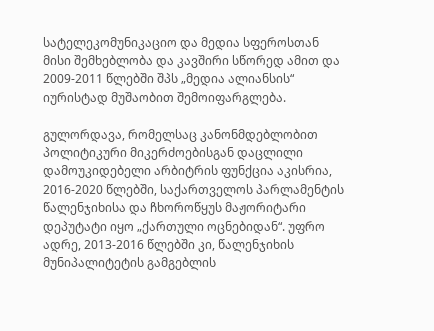სატელეკომუნიკაციო და მედია სფეროსთან მისი შემხებლობა და კავშირი სწორედ ამით და 2009-2011 წლებში შპს „მედია ალიანსის“ იურისტად მუშაობით შემოიფარგლება.

გულორდავა, რომელსაც კანონმდებლობით პოლიტიკური მიკერძოებისგან დაცლილი დამოუკიდებელი არბიტრის ფუნქცია აკისრია, 2016-2020 წლებში, საქართველოს პარლამენტის წალენჯიხისა და ჩხოროწყუს მაჟორიტარი დეპუტატი იყო „ქართული ოცნებიდან“. უფრო ადრე, 2013-2016 წლებში კი, წალენჯიხის მუნიპალიტეტის გამგებლის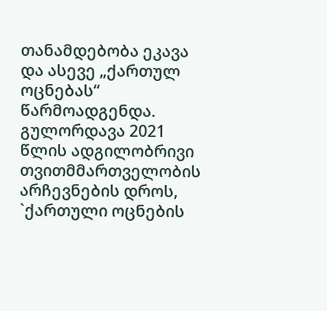თანამდებობა ეკავა და ასევე „ქართულ ოცნებას“ წარმოადგენდა. გულორდავა 2021 წლის ადგილობრივი თვითმმართველობის არჩევნების დროს, `ქართული ოცნების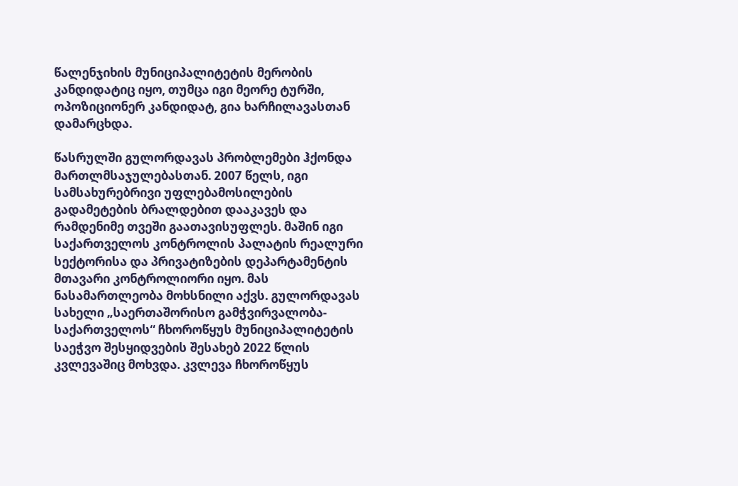წალენჯიხის მუნიციპალიტეტის მერობის კანდიდატიც იყო, თუმცა იგი მეორე ტურში, ოპოზიციონერ კანდიდატ, გია ხარჩილავასთან დამარცხდა.

წასრულში გულორდავას პრობლემები ჰქონდა მართლმსაჯულებასთან. 2007 წელს, იგი სამსახურებრივი უფლებამოსილების გადამეტების ბრალდებით დააკავეს და რამდენიმე თვეში გაათავისუფლეს. მაშინ იგი საქართველოს კონტროლის პალატის რეალური სექტორისა და პრივატიზების დეპარტამენტის მთავარი კონტროლიორი იყო. მას ნასამართლეობა მოხსნილი აქვს. გულორდავას სახელი „საერთაშორისო გამჭვირვალობა-საქართველოს“ ჩხოროწყუს მუნიციპალიტეტის საეჭვო შესყიდვების შესახებ 2022 წლის კვლევაშიც მოხვდა. კვლევა ჩხოროწყუს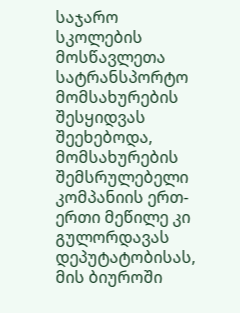საჯარო სკოლების მოსწავლეთა სატრანსპორტო მომსახურების შესყიდვას შეეხებოდა, მომსახურების შემსრულებელი კომპანიის ერთ-ერთი მეწილე კი გულორდავას დეპუტატობისას, მის ბიუროში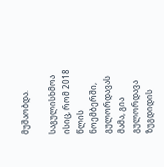მუშაობდა.

საგულისხმოა ისიც, რომ 2018 წლის ნოემბერში, გულორდავას მამა, გია გულორდავა ზუგდიდის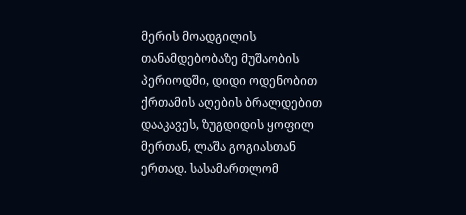მერის მოადგილის თანამდებობაზე მუშაობის პერიოდში, დიდი ოდენობით ქრთამის აღების ბრალდებით დააკავეს, ზუგდიდის ყოფილ მერთან, ლაშა გოგიასთან ერთად. სასამართლომ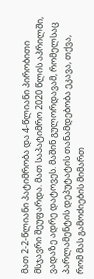მათ 2-2-წლიანი პატიმრობა და 4-წლიანი პირობითი მსჯავრი შეუფარდა. მათ საპატიმრო 2020 წლის აპრილში, ვადაზე ადრე დატოვეს. მაშინ გულორდავამ, რომელსაც პარლამენტის დეპუტატის თანამდებობა ეკავა, თქვა, რომ მას გამოძიების მიმართ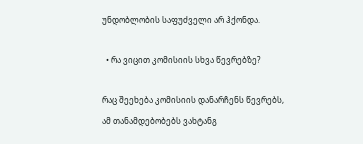უნდობლობის საფუძველი არ ჰქონდა.

  • რა ვიცით კომისიის სხვა წევრებზე?

რაც შეეხება კომისიის დანარჩენს წევრებს, ამ თანამდებობებს ვახტანგ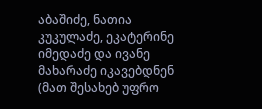აბაშიძე, ნათია კუკულაძე, ეკატერინე იმედაძე და ივანე მახარაძე იკავებდნენ (მათ შესახებ უფრო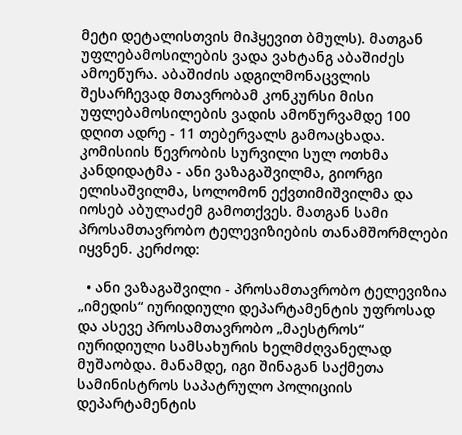მეტი დეტალისთვის მიჰყევით ბმულს). მათგან უფლებამოსილების ვადა ვახტანგ აბაშიძეს ამოეწურა. აბაშიძის ადგილმონაცვლის შესარჩევად მთავრობამ კონკურსი მისი უფლებამოსილების ვადის ამოწურვამდე 100 დღით ადრე - 11 თებერვალს გამოაცხადა. კომისიის წევრობის სურვილი სულ ოთხმა კანდიდატმა - ანი ვაზაგაშვილმა, გიორგი ელისაშვილმა, სოლომონ ექვთიმიშვილმა და იოსებ აბულაძემ გამოთქვეს. მათგან სამი პროსამთავრობო ტელევიზიების თანამშორმლები იყვნენ. კერძოდ:

  • ანი ვაზაგაშვილი - პროსამთავრობო ტელევიზია „იმედის“ იურიდიული დეპარტამენტის უფროსად და ასევე პროსამთავრობო „მაესტროს“ იურიდიული სამსახურის ხელმძღვანელად მუშაობდა. მანამდე, იგი შინაგან საქმეთა სამინისტროს საპატრულო პოლიციის დეპარტამენტის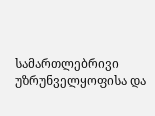სამართლებრივი უზრუნველყოფისა და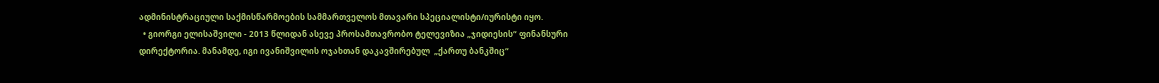ადმინისტრაციული საქმისწარმოების სამმართველოს მთავარი სპეციალისტი/იურისტი იყო.
  • გიორგი ელისაშვილი - 2013 წლიდან ასევე პროსამთავრობო ტელევიზია „ჯიდიესის“ ფინანსური დირექტორია. მანამდე, იგი ივანიშვილის ოჯახთან დაკავშირებულ  „ქართუ ბანკშიც“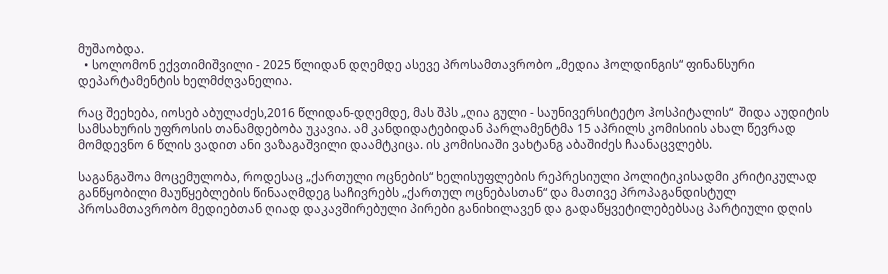მუშაობდა.
  • სოლომონ ექვთიმიშვილი - 2025 წლიდან დღემდე ასევე პროსამთავრობო „მედია ჰოლდინგის“ ფინანსური დეპარტამენტის ხელმძღვანელია.

რაც შეეხება, იოსებ აბულაძეს,2016 წლიდან-დღემდე, მას შპს „ღია გული - საუნივერსიტეტო ჰოსპიტალის“  შიდა აუდიტის სამსახურის უფროსის თანამდებობა უკავია. ამ კანდიდატებიდან პარლამენტმა 15 აპრილს კომისიის ახალ წევრად მომდევნო 6 წლის ვადით ანი ვაზაგაშვილი დაამტკიცა. ის კომისიაში ვახტანგ აბაშიძეს ჩაანაცვლებს.

საგანგაშოა მოცემულობა, როდესაც „ქართული ოცნების“ ხელისუფლების რეპრესიული პოლიტიკისადმი კრიტიკულად განწყობილი მაუწყებლების წინააღმდეგ საჩივრებს „ქართულ ოცნებასთან“ და მათივე პროპაგანდისტულ პროსამთავრობო მედიებთან ღიად დაკავშირებული პირები განიხილავენ და გადაწყვეტილებებსაც პარტიული დღის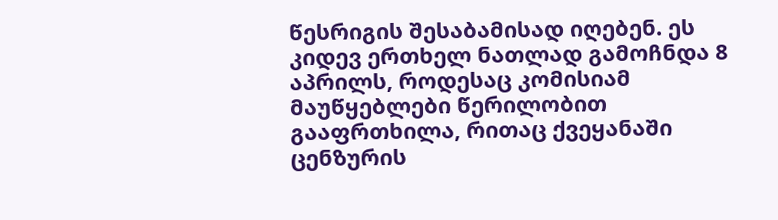წესრიგის შესაბამისად იღებენ. ეს კიდევ ერთხელ ნათლად გამოჩნდა 8 აპრილს, როდესაც კომისიამ მაუწყებლები წერილობით გააფრთხილა, რითაც ქვეყანაში ცენზურის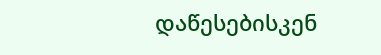დაწესებისკენ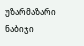უზარმაზარი ნაბიჯი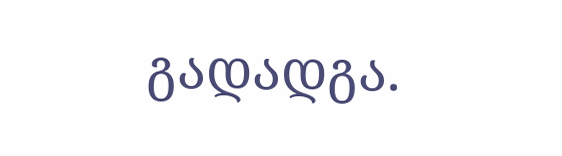გადადგა.